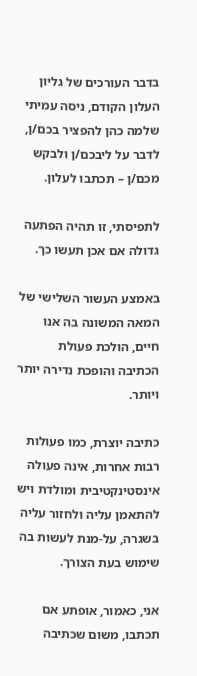בדבר העורכים של גליון העלון הקודם, ניסה עמיתי שלמה כהן להפציר בכם/ן, לדבר על ליבכם/ן ולבקש מכם/ן – תכתבו לעלון.

לתפיסתי, זו תהיה הפתעה גדולה אם אכן תעשו כך.

באמצע העשור השלישי של המאה המשונה בה אנו חיים, הולכת פעולת הכתיבה והופכת נדירה יותר ויותר.

כתיבה יוצרת, כמו פעולות רבות אחרות, אינה פעולה אינסטינקטיבית ומולדת ויש להתאמן עליה ולחזור עליה בשגרה, על-מנת לעשות בה שימוש בעת הצורך.

אני, כאמור, אופתע אם תכתבו, משום שכתיבה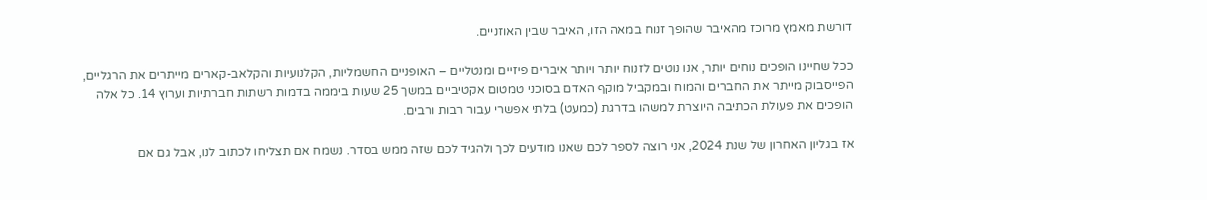דורשת מאמץ מרוכז מהאיבר שהופך זנוח במאה הזו, האיבר שבין האוזניים.

ככל שחיינו הופכים נוחים יותר, אנו נוטים לזנוח יותר ויותר איברים פיזיים ומנטליים – האופניים החשמליות, הקלנועיות והקלאב-קארים מייתרים את הרגליים, הפייסבוק מייתר את החברים והמוח ובמקביל מוקף האדם בסוכני טמטום אקטיביים במשך 25 שעות ביממה בדמות רשתות חברתיות וערוץ 14. כל אלה הופכים את פעולת הכתיבה היוצרת למשהו בדרגת (כמעט) בלתי אפשרי עבור רבות ורבים.

אז בגליון האחרון של שנת 2024, אני רוצה לספר לכם שאנו מודעים לכך ולהגיד לכם שזה ממש בסדר. נשמח אם תצליחו לכתוב לנו, אבל גם אם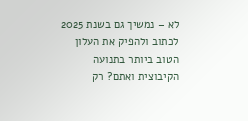לא – נמשיך גם בשנת 2025 לכתוב ולהפיק את העלון הטוב ביותר בתנועה הקיבוצית ואתם? רק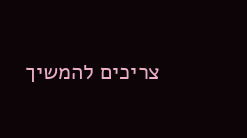צריכים להמשיך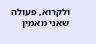ולקרוא, פעולה שאני מאמין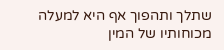שתלך ותהפוך אף היא למעלה מכוחותיו של המין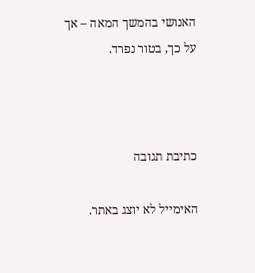האנושי בהמשך המאה – אך על כך, בטור נפרד.



כתיבת תגובה

האימייל לא יוצג באתר.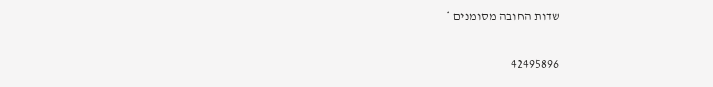שדות החובה מסומנים *

42495896